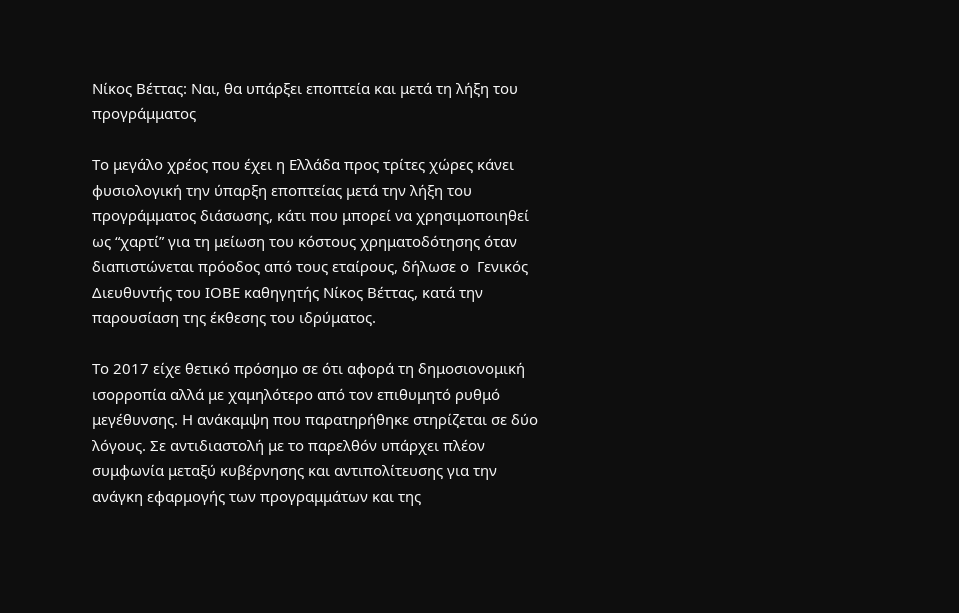Νίκος Βέττας: Ναι, θα υπάρξει εποπτεία και μετά τη λήξη του προγράμματος

Το μεγάλο χρέος που έχει η Ελλάδα προς τρίτες χώρες κάνει φυσιολογική την ύπαρξη εποπτείας μετά την λήξη του προγράμματος διάσωσης, κάτι που μπορεί να χρησιμοποιηθεί ως “χαρτί” για τη μείωση του κόστους χρηματοδότησης όταν διαπιστώνεται πρόοδος από τους εταίρους, δήλωσε ο  Γενικός Διευθυντής του ΙΟΒΕ καθηγητής Νίκος Βέττας, κατά την παρουσίαση της έκθεσης του ιδρύματος.

Το 2017 είχε θετικό πρόσημο σε ότι αφορά τη δημοσιονομική ισορροπία αλλά με χαμηλότερο από τον επιθυμητό ρυθμό μεγέθυνσης. Η ανάκαμψη που παρατηρήθηκε στηρίζεται σε δύο λόγους. Σε αντιδιαστολή με το παρελθόν υπάρχει πλέον συμφωνία μεταξύ κυβέρνησης και αντιπολίτευσης για την ανάγκη εφαρμογής των προγραμμάτων και της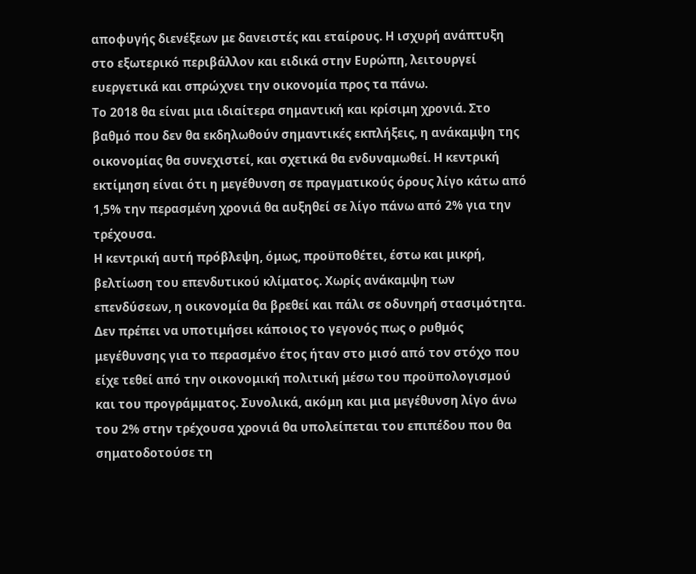αποφυγής διενέξεων με δανειστές και εταίρους. Η ισχυρή ανάπτυξη στο εξωτερικό περιβάλλον και ειδικά στην Ευρώπη, λειτουργεί ευεργετικά και σπρώχνει την οικονομία προς τα πάνω.
Το 2018 θα είναι μια ιδιαίτερα σημαντική και κρίσιμη χρονιά. Στο βαθμό που δεν θα εκδηλωθούν σημαντικές εκπλήξεις, η ανάκαμψη της οικονομίας θα συνεχιστεί, και σχετικά θα ενδυναμωθεί. Η κεντρική εκτίμηση είναι ότι η μεγέθυνση σε πραγματικούς όρους λίγο κάτω από 1,5% την περασμένη χρονιά θα αυξηθεί σε λίγο πάνω από 2% για την τρέχουσα.
Η κεντρική αυτή πρόβλεψη, όμως, προϋποθέτει, έστω και μικρή, βελτίωση του επενδυτικού κλίματος. Χωρίς ανάκαμψη των επενδύσεων, η οικονομία θα βρεθεί και πάλι σε οδυνηρή στασιμότητα.
Δεν πρέπει να υποτιμήσει κάποιος το γεγονός πως ο ρυθμός μεγέθυνσης για το περασμένο έτος ήταν στο μισό από τον στόχο που είχε τεθεί από την οικονομική πολιτική μέσω του προϋπολογισμού και του προγράμματος. Συνολικά, ακόμη και μια μεγέθυνση λίγο άνω του 2% στην τρέχουσα χρονιά θα υπολείπεται του επιπέδου που θα σηματοδοτούσε τη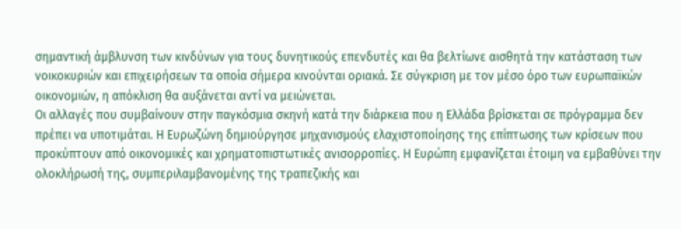σημαντική άμβλυνση των κινδύνων για τους δυνητικούς επενδυτές και θα βελτίωνε αισθητά την κατάσταση των νοικοκυριών και επιχειρήσεων τα οποία σήμερα κινούνται οριακά. Σε σύγκριση με τον μέσο όρο των ευρωπαϊκών οικονομιών, η απόκλιση θα αυξάνεται αντί να μειώνεται.
Οι αλλαγές που συμβαίνουν στην παγκόσμια σκηνή κατά την διάρκεια που η Ελλάδα βρίσκεται σε πρόγραμμα δεν πρέπει να υποτιμάται. Η Ευρωζώνη δημιούργησε μηχανισμούς ελαχιστοποίησης της επίπτωσης των κρίσεων που προκύπτουν από οικονομικές και χρηματοπιστωτικές ανισορροπίες. Η Ευρώπη εμφανίζεται έτοιμη να εμβαθύνει την ολοκλήρωσή της, συμπεριλαμβανομένης της τραπεζικής και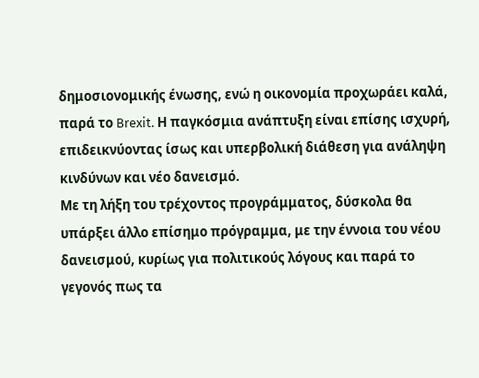δημοσιονομικής ένωσης, ενώ η οικονομία προχωράει καλά, παρά το Brexit. Η παγκόσμια ανάπτυξη είναι επίσης ισχυρή, επιδεικνύοντας ίσως και υπερβολική διάθεση για ανάληψη κινδύνων και νέο δανεισμό.
Με τη λήξη του τρέχοντος προγράμματος, δύσκολα θα υπάρξει άλλο επίσημο πρόγραμμα, με την έννοια του νέου δανεισμού, κυρίως για πολιτικούς λόγους και παρά το γεγονός πως τα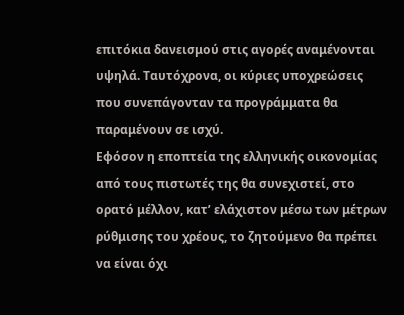επιτόκια δανεισμού στις αγορές αναμένονται υψηλά. Ταυτόχρονα, οι κύριες υποχρεώσεις που συνεπάγονταν τα προγράμματα θα παραμένουν σε ισχύ.
Εφόσον η εποπτεία της ελληνικής οικονομίας από τους πιστωτές της θα συνεχιστεί, στο ορατό μέλλον, κατ’ ελάχιστον μέσω των μέτρων ρύθμισης του χρέους, το ζητούμενο θα πρέπει να είναι όχι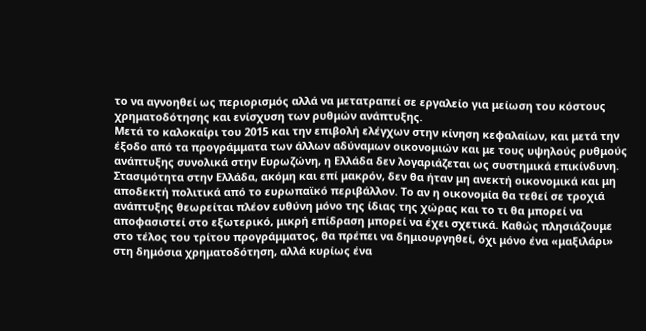το να αγνοηθεί ως περιορισμός αλλά να μετατραπεί σε εργαλείο για μείωση του κόστους χρηματοδότησης και ενίσχυση των ρυθμών ανάπτυξης.
Μετά το καλοκαίρι του 2015 και την επιβολή ελέγχων στην κίνηση κεφαλαίων, και μετά την έξοδο από τα προγράμματα των άλλων αδύναμων οικονομιών και με τους υψηλούς ρυθμούς ανάπτυξης συνολικά στην Ευρωζώνη, η Ελλάδα δεν λογαριάζεται ως συστημικά επικίνδυνη. Στασιμότητα στην Ελλάδα, ακόμη και επί μακρόν, δεν θα ήταν μη ανεκτή οικονομικά και μη αποδεκτή πολιτικά από το ευρωπαϊκό περιβάλλον. Το αν η οικονομία θα τεθεί σε τροχιά ανάπτυξης θεωρείται πλέον ευθύνη μόνο της ίδιας της χώρας και το τι θα μπορεί να αποφασιστεί στο εξωτερικό, μικρή επίδραση μπορεί να έχει σχετικά. Καθώς πλησιάζουμε στο τέλος του τρίτου προγράμματος, θα πρέπει να δημιουργηθεί, όχι μόνο ένα «μαξιλάρι» στη δημόσια χρηματοδότηση, αλλά κυρίως ένα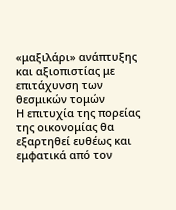«μαξιλάρι» ανάπτυξης και αξιοπιστίας με επιτάχυνση των θεσμικών τομών
Η επιτυχία της πορείας της οικονομίας θα εξαρτηθεί ευθέως και εμφατικά από τον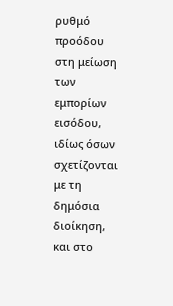ρυθμό προόδου στη μείωση των εμπορίων εισόδου, ιδίως όσων σχετίζονται με τη δημόσια διοίκηση, και στο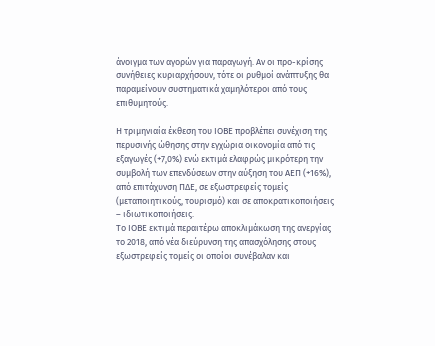άνοιγμα των αγορών για παραγωγή. Αν οι προ-κρίσης συνήθειες κυριαρχήσουν, τότε οι ρυθμοί ανάπτυξης θα παραμείνουν συστηματικά χαμηλότεροι από τους επιθυμητούς.

Η τριμηνιαία έκθεση του ΙΟΒΕ προβλέπει συνέχιση της περυσινής ώθησης στην εγχώρια οικονομία από τις εξαγωγές (+7,0%) ενώ εκτιμά ελαφρώς μικρότερη την συμβολή των επενδύσεων στην αύξηση του ΑΕΠ (+16%), από επιτάχυνση ΠΔΕ, σε εξωστρεφείς τομείς (μεταποιητικούς, τουρισμό) και σε αποκρατικοποιήσεις – ιδιωτικοποιήσεις.
Το ΙΟΒΕ εκτιμά περαιτέρω αποκλιμάκωση της ανεργίας το 2018, από νέα διεύρυνση της απασχόλησης στους εξωστρεφείς τομείς οι οποίοι συνέβαλαν και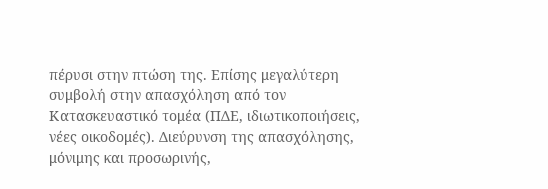πέρυσι στην πτώση της. Επίσης μεγαλύτερη συμβολή στην απασχόληση από τον Κατασκευαστικό τομέα (ΠΔΕ, ιδιωτικοποιήσεις, νέες οικοδομές). Διεύρυνση της απασχόλησης, μόνιμης και προσωρινής,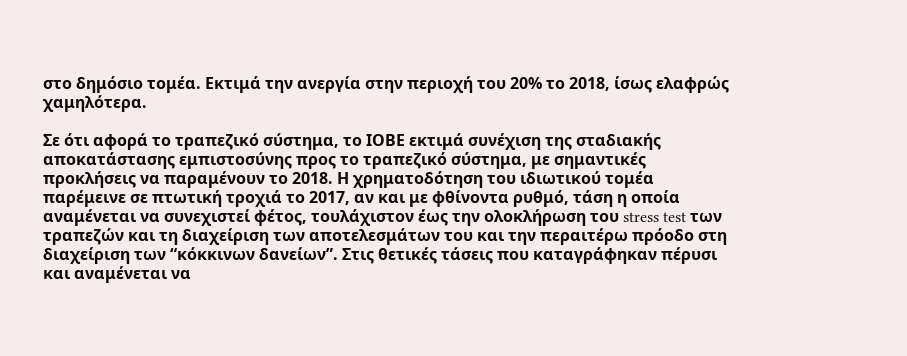στο δημόσιο τομέα. Εκτιμά την ανεργία στην περιοχή του 20% το 2018, ίσως ελαφρώς χαμηλότερα.

Σε ότι αφορά το τραπεζικό σύστημα, το ΙΟΒΕ εκτιμά συνέχιση της σταδιακής αποκατάστασης εμπιστοσύνης προς το τραπεζικό σύστημα, με σημαντικές προκλήσεις να παραμένουν το 2018. Η χρηματοδότηση του ιδιωτικού τομέα παρέμεινε σε πτωτική τροχιά το 2017, αν και με φθίνοντα ρυθμό, τάση η οποία αναμένεται να συνεχιστεί φέτος, τουλάχιστον έως την ολοκλήρωση του stress test των τραπεζών και τη διαχείριση των αποτελεσμάτων του και την περαιτέρω πρόοδο στη διαχείριση των “κόκκινων δανείων”. Στις θετικές τάσεις που καταγράφηκαν πέρυσι και αναμένεται να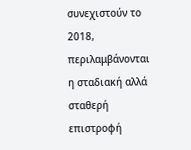συνεχιστούν το 2018, περιλαμβάνονται η σταδιακή αλλά σταθερή επιστροφή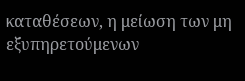καταθέσεων, η μείωση των μη εξυπηρετούμενων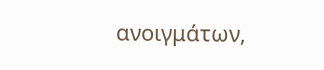ανοιγμάτων,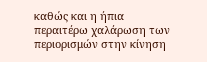καθώς και η ήπια περαιτέρω χαλάρωση των περιορισμών στην κίνηση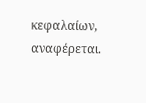κεφαλαίων, αναφέρεται.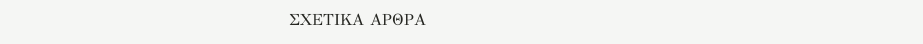ΣΧΕΤΙΚΑ ΑΡΘΡΑ